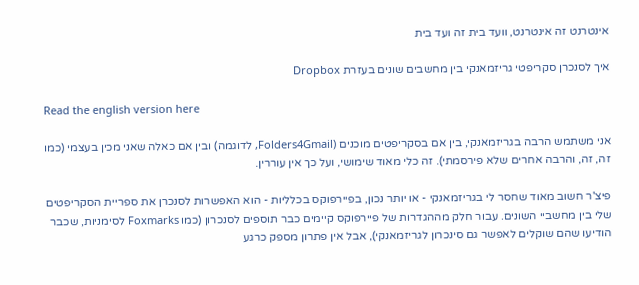אינטרנט זה אינטרנט, וועד בית זה ועד בית

איך לסנכרן סקריפטי גריזמאנקי בין מחשבים שונים בעזרת Dropbox

Read the english version here

אני משתמש הרבה בגריזמאנקי, בין אם בסקריפטים מוכנים (Folders4Gmail, לדוגמה) ובין אם כאלה שאני מכין בעצמי (כמו זה, זה, והרבה אחרים שלא פירסמתי). זה כלי מאוד שימושי, ועל כך אין עוררין.

פיצ'ר חשוב מאוד שחסר לי בגריזמאנקי - או יותר נכון, בפיירפוקס בכלליות - הוא האפשרות לסנכרן את ספריית הסקריפטים שלי בין מחשביי השונים. עבור חלק מההגדרות של פיירפוקס קיימים כבר תוספים לסנכרון (כמו Foxmarks לסימניות, שכבר הודיעו שהם שוקלים לאפשר גם סינכרון לגריזמאנקי), אבל אין פתרון מספק כרגע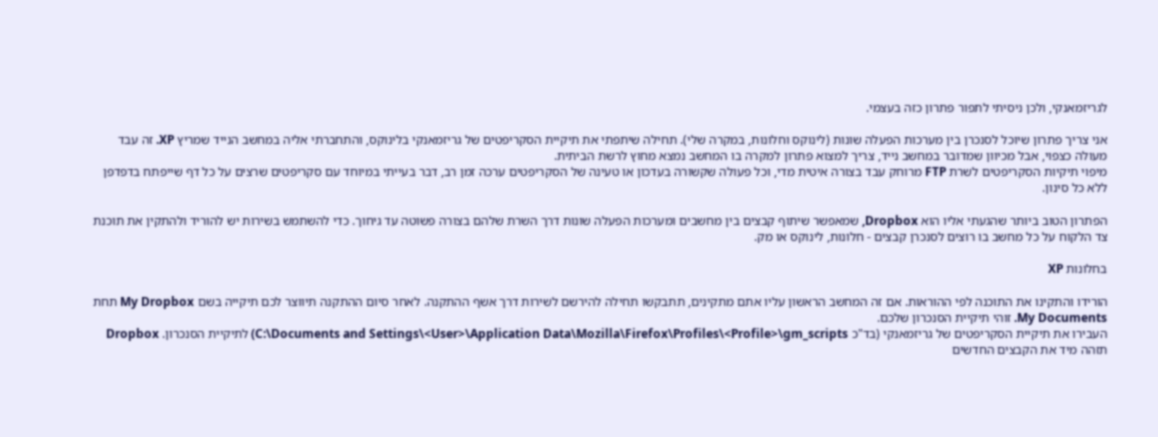לגריזמאנקי, ולכן ניסיתי לתפור פתרון כזה בעצמי.

אני צריך פתרון שיוכל לסנכרן בין מערכות הפעלה שונות (לינוקס וחלונות, במקרה שלי). תחילה שיתפתי את תיקיית הסקריפטים של גריזמאנקי בלינוקס, והתחברתי אליה במחשב הנייד שמריץ XP. זה עבד מעולה כצפוי, אבל מכיוון שמדובר במחשב נייד, צריך למצוא פתרון למקרה בו המחשב נמצא מחוץ לרשת הביתית.
מיפוי תיקיות הסקריפטים לשרת FTP מרוחק עבד בצורה איטית מדי, וכל פעולה שקשורה בעדכון או טעינה של הסקריפטים ערכה זמן רב, דבר בעייתי במיוחד עם סקריפטים שרצים על כל דף שייפתח בדפדפן ללא כל סינון.

הפתרון הטוב ביותר שהגעתי אליו הוא Dropbox, שמאפשר שיתוף קבצים בין מחשבים ומערכות הפעלה שונות דרך השרת שלהם בצורה פשוטה עד גיחוך. כדי להשתמש בשירות יש להוריד ולהתקין את תוכנת צד הלקוח על כל מחשב בו רוצים לסנכרן קבצים - חלונות, לינוקס או מק.

בחלונות XP

הורידו והתקינו את התוכנה לפי ההוראות. אם זה המחשב הראשון עליו אתם מתקינים, תתבקשו תחילה להירשם לשירות דרך אשף ההתקנה. לאחר סיום ההתקנה תיווצר לכם תיקייה בשם My Dropbox תחת My Documents. זוהי תיקיית הסנכרון שלכם.
העבירו את תיקיית הסקריפטים של גריזמאנקי (בד"כ C:\Documents and Settings\<User>\Application Data\Mozilla\Firefox\Profiles\<Profile>\gm_scripts) לתיקיית הסנכרון. Dropbox תזהה מיד את הקבצים החדשים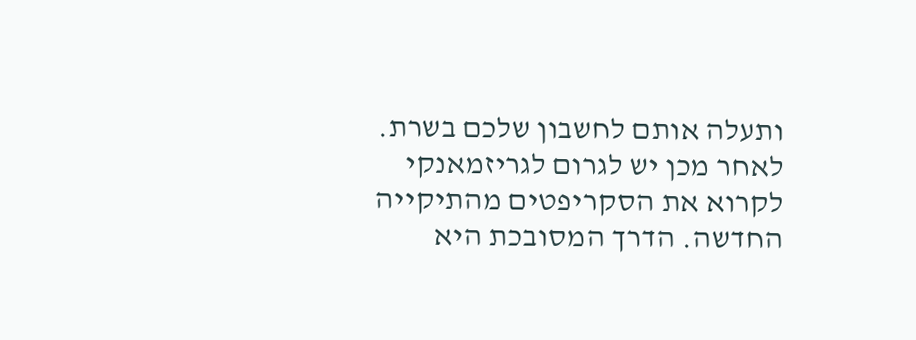ותעלה אותם לחשבון שלכם בשרת.
לאחר מכן יש לגרום לגריזמאנקי לקרוא את הסקריפטים מהתיקייה החדשה. הדרך המסובכת היא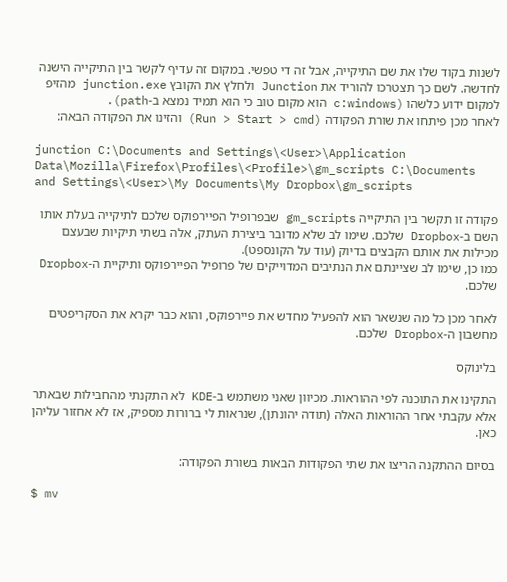לשנות בקוד שלו את שם התיקייה, אבל זה די טפשי. במקום זה עדיף לקשר בין התיקייה הישנה לחדשה. לשם כך תצטרכו להוריד את Junction ולחלץ את הקובץ junction.exe מהזיפ למקום ידוע כלשהו (c:windows הוא מקום טוב כי הוא תמיד נמצא ב-path).
לאחר מכן פיתחו את שורת הפקודה (Run > Start > cmd) והזינו את הפקודה הבאה:

junction C:\Documents and Settings\<User>\Application Data\Mozilla\Firefox\Profiles\<Profile>\gm_scripts C:\Documents and Settings\<User>\My Documents\My Dropbox\gm_scripts

פקודה זו תקשר בין התיקייה gm_scripts שבפרופיל הפיירפוקס שלכם לתיקייה בעלת אותו השם ב-Dropbox שלכם. שימו לב שלא מדובר ביצירת העתק, אלה בשתי תיקיות שבעצם מכילות את אותם הקבצים בדיוק (עוד על הקונספט).
כמו כן, שימו לב שציינתם את הנתיבים המדוייקים של פרופיל הפיירפוקס ותיקיית ה-Dropbox שלכם.

לאחר מכן כל מה שנשאר הוא להפעיל מחדש את פיירפוקס, והוא כבר יקרא את הסקריפטים מחשבון ה-Dropbox שלכם.

בלינוקס

התקינו את התוכנה לפי ההוראות. מכיוון שאני משתמש ב-KDE לא התקנתי מהחבילות שבאתר אלא עקבתי אחר ההוראות האלה (תודה יהונתן), שנראות לי ברורות מספיק, אז לא אחזור עליהן כאן.

בסיום ההתקנה הריצו את שתי הפקודות הבאות בשורת הפקודה:

$ mv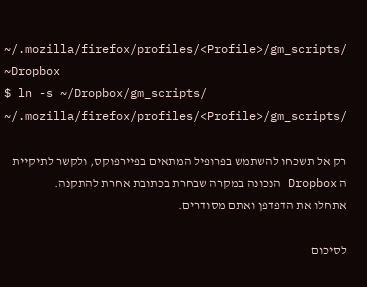~/.mozilla/firefox/profiles/<Profile>/gm_scripts/ ~Dropbox
$ ln -s ~/Dropbox/gm_scripts/ ~/.mozilla/firefox/profiles/<Profile>/gm_scripts/

רק אל תשכחו להשתמש בפרופיל המתאים בפיירפוקס, ולקשר לתיקיית ה Dropbox הנכונה במקרה שבחרת בכתובת אחרת להתקנה.
אתחלו את הדפדפן ואתם מסודרים.

לסיכום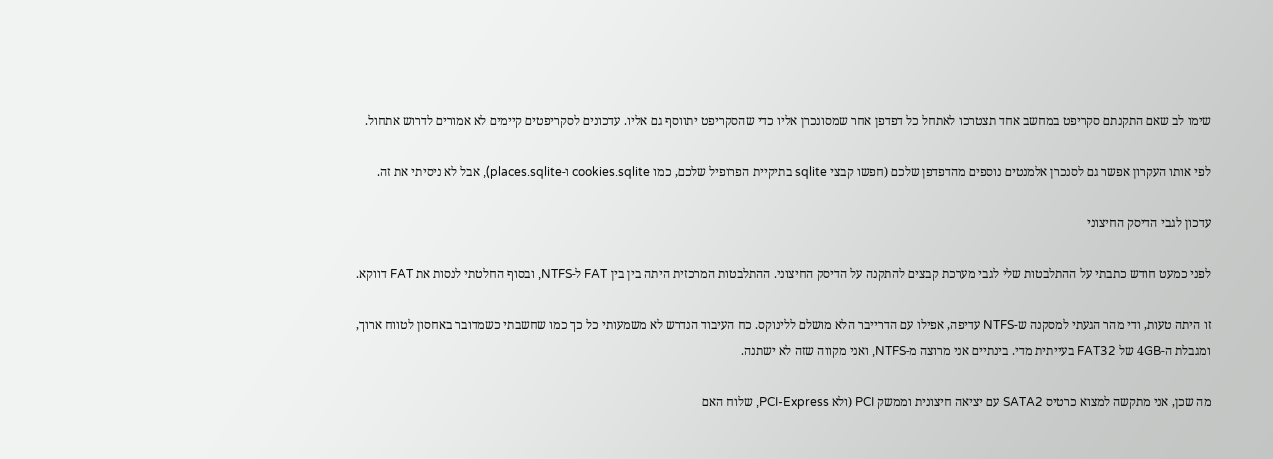שימו לב שאם התקנתם סקריפט במחשב אחד תצטרכו לאתחל כל דפדפן אחר שמסונכרן אליו כדי שהסקריפט יתווסף גם אליו. עדכונים לסקריפטים קיימים לא אמורים לדרוש אתחול.

לפי אותו העקרון אפשר גם לסנכרן אלמנטים נוספים מהדפדפן שלכם (חפשו קבצי sqlite בתיקיית הפרופיל שלכם, כמו cookies.sqlite ו-places.sqlite), אבל לא ניסיתי את זה.

עדכון לגבי הדיסק החיצוני

לפני כמעט חודש כתבתי על ההתלבטות שלי לגבי מערכת קבצים להתקנה על הדיסק החיצוני. ההתלבטות המרכזית היתה בין בין FAT ל-NTFS, ובסוף החלטתי לנסות את FAT דווקא.

זו היתה טעות, ודי מהר הגעתי למסקנה ש-NTFS עדיפה, אפילו עם הדרייבר הלא מושלם ללינוקס. כח העיבוד הנדרש לא משמעותי כל כך כמו שחשבתי כשמדובר באחסון לטווח ארוך, ומגבלת ה-4GB של FAT32 בעייתית מדי. בינתיים אני מרוצה מ-NTFS, ואני מקווה שזה לא ישתנה.

מה שכן, אני מתקשה למצוא כרטיס SATA2 עם יציאה חיצונית וממשק PCI (ולא PCI-Express, שלוח האם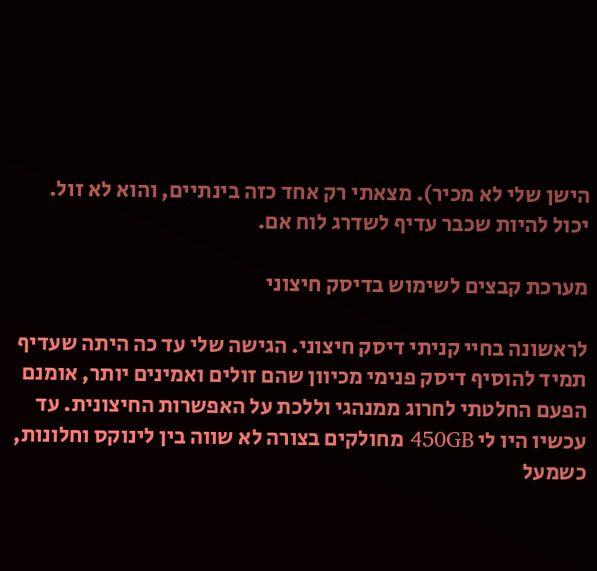הישן שלי לא מכיר). מצאתי רק אחד כזה בינתיים, והוא לא זול. יכול להיות שכבר עדיף לשדרג לוח אם.

מערכת קבצים לשימוש בדיסק חיצוני

לראשונה בחיי קניתי דיסק חיצוני. הגישה שלי עד כה היתה שעדיף תמיד להוסיף דיסק פנימי מכיוון שהם זולים ואמינים יותר, אומנם הפעם החלטתי לחרוג ממנהגי וללכת על האפשרות החיצונית. עד עכשיו היו לי 450GB מחולקים בצורה לא שווה בין לינוקס וחלונות, כשמעל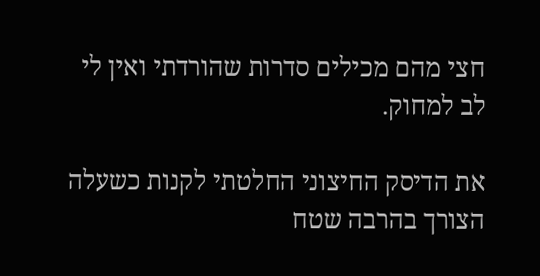חצי מהם מכילים סדרות שהורדתי ואין לי לב למחוק.

את הדיסק החיצוני החלטתי לקנות כשעלה הצורך בהרבה שטח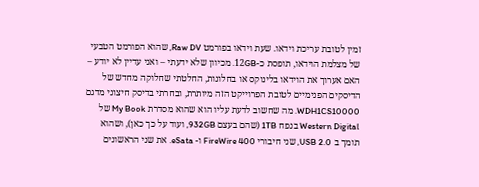זמין לטובת עריכת וידאו. שעת וידאו בפורמט Raw DV, שהוא הפורמט הטבעי של מצלמת הוידאו, תופסת כ-12GB. מכיוון שלא ידעתי – ואני עדיין לא יודע – האם אערוך את הוידאו בלינוקס או בחלונות, החלטתי שחלוקה מחדש של הדיסקים הפנימיים לטובת הפרוייקט הזה מיותרת, ובחרתי בדיסק חיצוני מדגם WDH1CS10000. מה שחשוב לדעת עליו הוא שהוא מסדרת My Book של Western Digital בנפח 1TB (שהם בעצם 932GB, ועוד על כך כאן), ושהוא תומך ב USB 2.0, שני חיבורי FireWire 400 ו- eSata. את שני הראשונים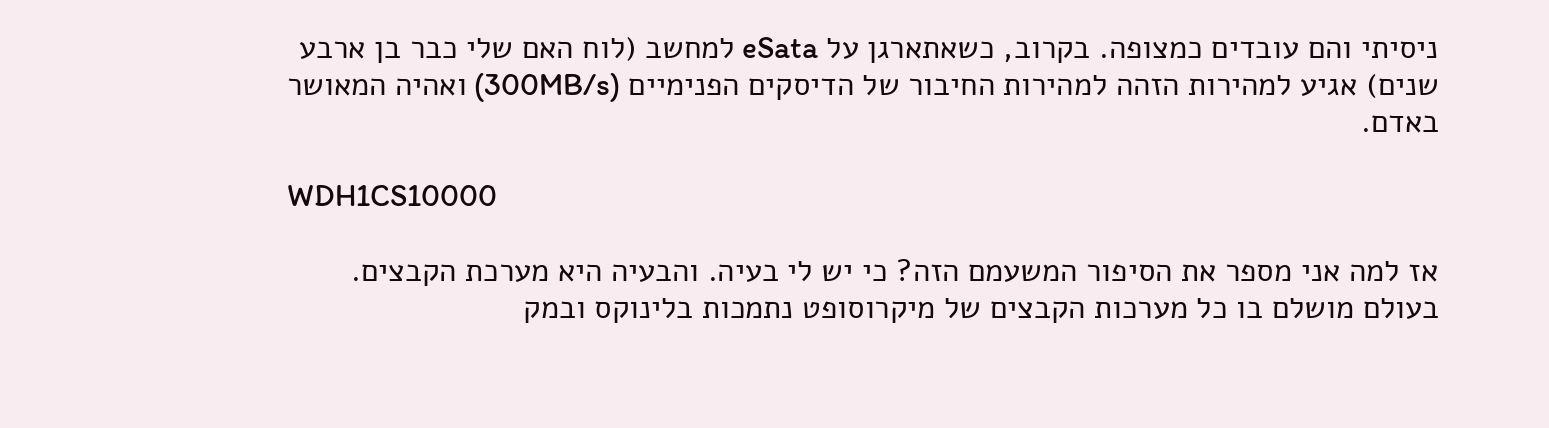ניסיתי והם עובדים כמצופה. בקרוב, כשאתארגן על eSata למחשב (לוח האם שלי כבר בן ארבע שנים) אגיע למהירות הזהה למהירות החיבור של הדיסקים הפנימיים (300MB/s) ואהיה המאושר באדם.

WDH1CS10000

אז למה אני מספר את הסיפור המשעמם הזה? כי יש לי בעיה. והבעיה היא מערכת הקבצים. בעולם מושלם בו כל מערכות הקבצים של מיקרוסופט נתמכות בלינוקס ובמק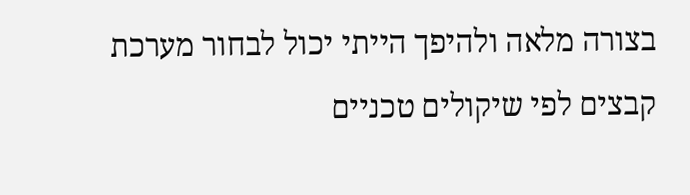בצורה מלאה ולהיפך הייתי יכול לבחור מערכת קבצים לפי שיקולים טכניים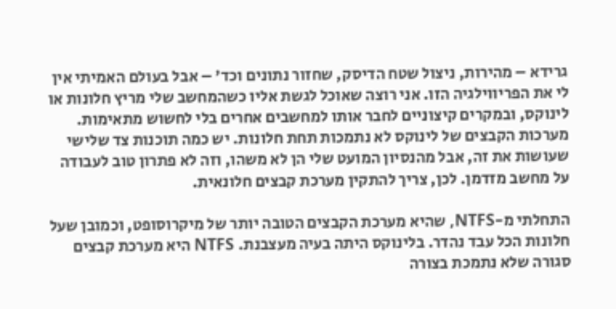גרידא – מהירות, ניצול שטח הדיסק, שחזור נתונים וכד' – אבל בעולם האמיתי אין לי את הפריווילגיה הזו. אני רוצה שאוכל לגשת אליו כשהמחשב שלי מריץ חלונות או לינוקס, ובמקרים קיצוניים לחבר אותו למחשבים אחרים בלי לחשוש מתאימות. מערכות הקבצים של לינוקס לא נתמכות תחת חלונות. יש כמה תוכנות צד שלישי שעושות את זה, אבל מהנסיון המועט שלי הן לא משהו, וזה לא פתרון טוב לעבודה על מחשב מזדמן. לכן, צריך להתקין מערכת קבצים חלונאית.

התחלתי מ-NTFS, שהיא מערכת הקבצים הטובה יותר של מיקרוסופט, וכמובן שעל חלונות הכל עבד נהדר. בלינוקס היתה בעיה מעצבנת. NTFS היא מערכת קבצים סגורה שלא נתמכת בצורה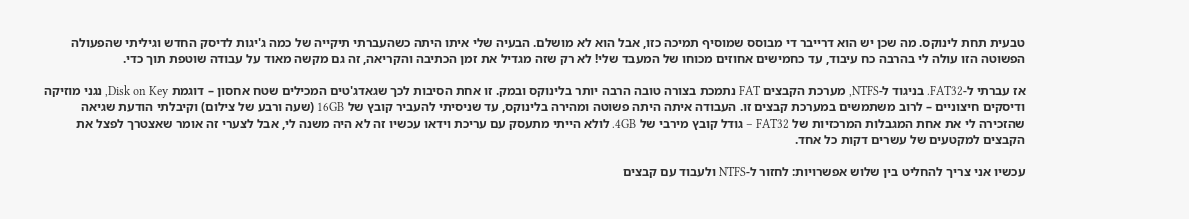טבעית תחת לינוקס. מה שכן יש הוא דרייבר די מבוסס שמוסיף תמיכה כזו, אבל הוא לא מושלם. הבעיה שלי איתו היתה כשהעברתי תיקייה של כמה ג'יגות לדיסק החדש וגיליתי שהפעולה הפשוטה הזו עולה לי בהרבה כח עיבוד, עד כחמישים אחוזים מכוחו של המעבד שלי! לא רק שזה מגדיל את זמן הכתיבה והקריאה, זה גם מקשה מאוד על עבודה שוטפת תוך כדי.

אז עברתי ל-FAT32. בניגוד ל-NTFS, מערכת הקבצים FAT נתמכת בצורה טובה הרבה יותר בלינוקס ובמק. זו אחת הסיבות לכך שגאדג'טים המכילים שטח אחסון – דוגמת Disk on Key, נגני מוזיקה ודיסקים חיצוניים – לרוב משתמשים במערכת קבצים זו. העבודה איתה היתה פשוטה ומהירה בלינוקס, עד שניסיתי להעביר קובץ של 16GB (שעה ורבע של צילום) וקיבלתי הודעת שגיאה שהזכירה לי את אחת המגבלות המרכזיות של FAT32 – גודל קובץ מירבי של 4GB. לולא הייתי מתעסק עם עריכת וידאו עכשיו זה לא היה משנה לי, אבל לצערי זה אומר שאצטרך לפצל את הקבצים למקטעים של עשרים דקות כל אחד.

עכשיו אני צריך להחליט בין שלוש אפשרויות: לחזור ל-NTFS ולעבוד עם קבצים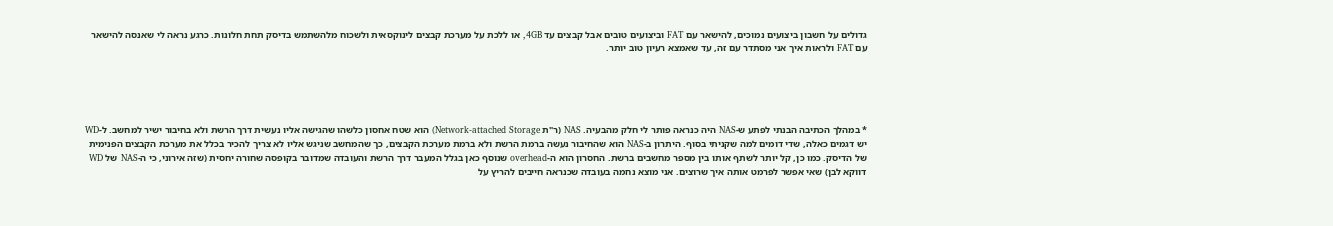גדולים על חשבון ביצועים נמוכים, להישאר עם FAT וביצועים טובים אבל קבצים עד 4GB, או ללכת על מערכת קבצים לינוקסאית ולשכוח מלהשתמש בדיסק תחת חלונות. כרגע נראה לי שאנסה להישאר עם FAT ולראות איך אני מסתדר עם זה, עד שאמצא רעיון טוב יותר.





* במהלך הכתיבה הבנתי לפתע ש-NAS היה כנראה פותר לי חלק מהבעיה. NAS (ר"ת Network-attached Storage) הוא שטח אחסון כלשהו שהגישה אליו נעשית דרך הרשת ולא בחיבור ישיר למחשב. ל-WD יש דגמים כאלה, שדי דומים למה שקניתי בסוף. היתרון ב-NAS הוא שהחיבור נעשה ברמת הרשת ולא ברמת מערכת הקבצים, כך שהמחשב שניגש אליו לא צריך להכיר בכלל את מערכת הקבצים הפנימית של הדיסק. כמו כן, קל יותר לשתף אותו בין מספר מחשבים ברשת. החסרון הוא ה-overhead שנוסף כאן בגלל המעבר דרך הרשת והעובדה שמדובר בקופסה שחורה יחסית (שזה אירוני, כי ה-NAS של WD דווקא לבן) שאי אפשר לפרמט אותה איך שרוצים. אני מוצא נחמה בעובדה שכנראה חייבים להריץ על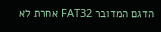הדגם המדובר FAT32 אחרת לא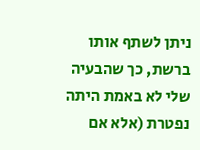ניתן לשתף אותו ברשת, כך שהבעיה שלי לא באמת היתה נפטרת (אלא אם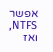אפשר NTFS, ואז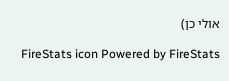אולי כן)

FireStats icon Powered by FireStats